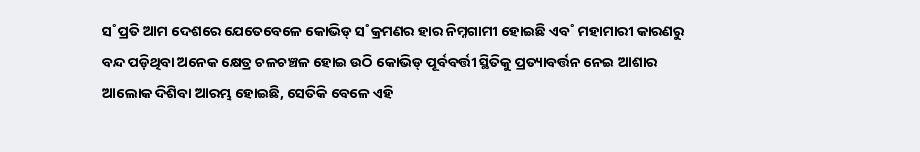ସ˚ପ୍ରତି ଆମ ଦେଶରେ ଯେତେବେଳେ କୋଭିଡ୍ ସ˚କ୍ରମଣର ହାର ନିମ୍ନଗାମୀ ହୋଇଛି ଏବ˚ ମହାମାରୀ କାରଣରୁ ବନ୍ଦ ପଡ଼ିଥିବା ଅନେକ କ୍ଷେତ୍ର ଚଳଚଞ୍ଚଳ ହୋଇ ଉଠି କୋଭିଡ୍ ପୂର୍ବବର୍ତ୍ତୀ ସ୍ଥିତିକୁ ପ୍ରତ୍ୟାବର୍ତ୍ତନ ନେଇ ଆଶାର ଆଲୋକ ଦିଶିବା ଆରମ୍ଭ ହୋଇଛି, ସେତିକି ବେଳେ ଏହି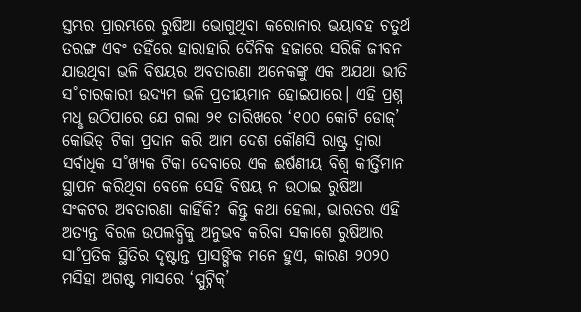ସ୍ତମ୍ଭର ପ୍ରାରମ୍ଭରେ ରୁଷିଆ ଭୋଗୁଥିବା କରୋନାର ଭୟାବହ ଚତୁର୍ଥ ତରଙ୍ଗ ଏବଂ ତହିଁରେ ହାରାହାରି ଦୈନିକ ହଜାରେ ସରିକି ଜୀବନ ଯାଉଥିବା ଭଳି ବିଷୟର ଅବତାରଣା ଅନେକଙ୍କୁ ଏକ ଅଯଥା ଭୀତି ସ˚ଚାରକାରୀ ଉଦ୍ୟମ ଭଳି ପ୍ରତୀୟମାନ ହୋଇପାରେ। ଏହି ପ୍ରଶ୍ନ ମଧୢ ଉଠିପାରେ ଯେ ଗଲା ୨୧ ତାରିଖରେ ‘୧୦୦ କୋଟି ଡୋଜ୍’ କୋଭିଡ୍ ଟିକା ପ୍ରଦାନ କରି ଆମ ଦେଶ କୌଣସି ରାଷ୍ଟ୍ର ଦ୍ବାରା ସର୍ବାଧିକ ସ˚ଖ୍ୟକ ଟିକା ଦେବାରେ ଏକ ଈର୍ଷଣୀୟ ବିଶ୍ବ କୀର୍ତ୍ତିମାନ ସ୍ଥାପନ କରିଥିବା ବେଳେ ସେହି ବିଷୟ ନ ଉଠାଇ ରୁଷିଆ ସଂକଟର ଅବତାରଣା କାହିଁକି? କିନ୍ତୁ କଥା ହେଲା, ଭାରତର ଏହି ଅତ୍ୟନ୍ତ ବିରଳ ଉପଲବ୍ଧିକୁ ଅନୁଭବ କରିବା ସକାଶେ ରୁଷିଆର ସା˚ପ୍ରତିକ ସ୍ଥିତିର ଦୃଷ୍ଟାନ୍ତ ପ୍ରାସଙ୍ଗିକ ମନେ ହୁଏ, କାରଣ ୨୦୨୦ ମସିହା ଅଗଷ୍ଟ ମାସରେ ‘ସ୍ପୁଟ୍ନିକ୍’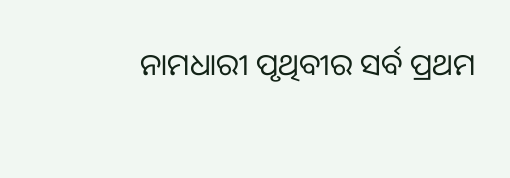ନାମଧାରୀ ପୃଥିବୀର ସର୍ବ ପ୍ରଥମ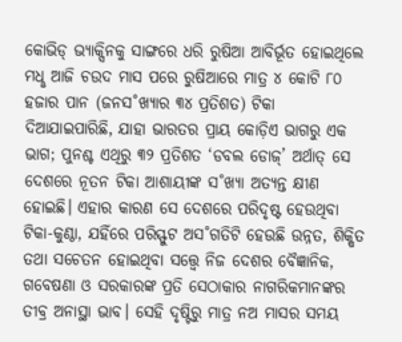କୋଭିଡ୍ ଭ୍ୟାକ୍ସିନକୁ ସାଙ୍ଗରେ ଧରି ରୁଷିଆ ଆବିର୍ଭୂତ ହୋଇଥିଲେ ମଧୢ ଆଜି ଚଉଦ ମାସ ପରେ ରୁଷିଆରେ ମାତ୍ର ୪ କୋଟି ୮୦ ହଜାର ପାନ (ଜନସ˚ଖ୍ୟାର ୩୪ ପ୍ରତିଶତ) ଟିକା ଦିଆଯାଇପାରିଛି, ଯାହା ଭାରତର ପ୍ରାୟ କୋଡ଼ିଏ ଭାଗରୁ ଏକ ଭାଗ; ପୁନଶ୍ଚ ଏଥିରୁ ୩୨ ପ୍ରତିଶତ ‘ଡବଲ ଡୋଜ୍’ ଅର୍ଥାତ୍ ସେ ଦେଶରେ ନୂତନ ଟିକା ଆଶାୟୀଙ୍କ ସ˚ଖ୍ୟା ଅତ୍ୟନ୍ତ କ୍ଷୀଣ ହୋଇଛି। ଏହାର କାରଣ ସେ ଦେଶରେ ପରିଦୃଷ୍ଟ ହେଉଥିବା ଟିକା-କୁଣ୍ଠା, ଯହିଁରେ ପରିସ୍ଫୁଟ ଅସ˚ଗତିଟି ହେଉଛି ଉନ୍ନତ, ଶିକ୍ଷିତ ତଥା ସଚେତନ ହୋଇଥିବା ସତ୍ତ୍ବେ ନିଜ ଦେଶର ବୈଜ୍ଞାନିକ, ଗବେଷଣା ଓ ସରକାରଙ୍କ ପ୍ରତି ସେଠାକାର ନାଗରିକମାନଙ୍କର ତୀବ୍ର ଅନାସ୍ଥା ଭାବ। ସେହି ଦୃଷ୍ଟିରୁ ମାତ୍ର ନଅ ମାସର ସମୟ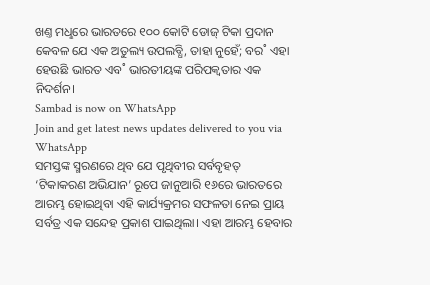ଖଣ୍ତ ମଧୢରେ ଭାରତରେ ୧୦୦ କୋଟି ଡୋଜ୍ ଟିକା ପ୍ରଦାନ କେବଳ ଯେ ଏକ ଅତୁଲ୍ୟ ଉପଲବ୍ଧି, ତାହା ନୁହେଁ; ବର˚ ଏହା ହେଉଛି ଭାରତ ଏବ˚ ଭାରତୀୟଙ୍କ ପରିପକ୍ବତାର ଏକ ନିଦର୍ଶନ।
Sambad is now on WhatsApp
Join and get latest news updates delivered to you via WhatsApp
ସମସ୍ତଙ୍କ ସ୍ମରଣରେ ଥିବ ଯେ ପୃଥିବୀର ସର୍ବବୃହତ୍ ‘ଟିକାକରଣ ଅଭିଯାନ’ ରୂପେ ଜାନୁଆରି ୧୬ରେ ଭାରତରେ ଆରମ୍ଭ ହୋଇଥିବା ଏହି କାର୍ଯ୍ୟକ୍ରମର ସଫଳତା ନେଇ ପ୍ରାୟ ସର୍ବତ୍ର ଏକ ସନ୍ଦେହ ପ୍ରକାଶ ପାଇଥିଲା। ଏହା ଆରମ୍ଭ ହେବାର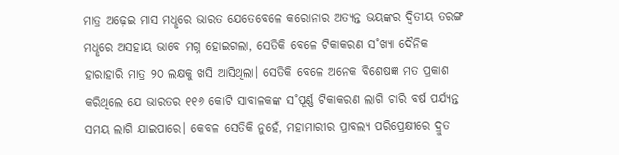ମାତ୍ର ଅଢ଼େଇ ମାସ ମଧୢରେ ଭାରତ ଯେତେବେଳେ କରୋନାର ଅତ୍ୟନ୍ତ ଭୟଙ୍କର ଦ୍ବିତୀୟ ତରଙ୍ଗ ମଧୢରେ ଅସହାୟ ଭାବେ ମଗ୍ନ ହୋଇଗଲା, ସେତିକି ବେଳେ ଟିକାକରଣ ସ˚ଖ୍ୟା ଦୈନିକ ହାରାହାରି ମାତ୍ର ୨୦ ଲକ୍ଷକୁ ଖସି ଆସିଥିଲା। ସେତିକି ବେଳେ ଅନେକ ବିଶେଷଜ୍ଞ ମତ ପ୍ରକାଶ କରିଥିଲେ ଯେ ଭାରତର ୧୧୬ କୋଟି ସାବାଳକଙ୍କ ସ˚ପୂର୍ଣ୍ଣ ଟିକାକରଣ ଲାଗି ଚାରି ବର୍ଷ ପର୍ଯ୍ୟନ୍ତ ସମୟ ଲାଗି ଯାଇପାରେ। କେବଳ ସେତିକି ନୁହେଁ, ମହାମାରୀର ପ୍ରାବଲ୍ୟ ପରିପ୍ରେକ୍ଷୀରେ ଦ୍ରୁତ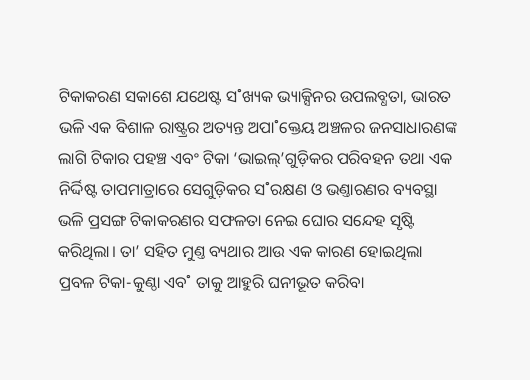ଟିକାକରଣ ସକାଶେ ଯଥେଷ୍ଟ ସ˚ଖ୍ୟକ ଭ୍ୟାକ୍ସିନର ଉପଲବ୍ଧତା, ଭାରତ ଭଳି ଏକ ବିଶାଳ ରାଷ୍ଟ୍ରର ଅତ୍ୟନ୍ତ ଅପା˚କ୍ତେୟ ଅଞ୍ଚଳର ଜନସାଧାରଣଙ୍କ ଲାଗି ଟିକାର ପହଞ୍ଚ ଏବଂ ଟିକା ‘ଭାଇଲ୍’ଗୁଡ଼ିକର ପରିବହନ ତଥା ଏକ ନିର୍ଦ୍ଦିଷ୍ଟ ତାପମାତ୍ରାରେ ସେଗୁଡ଼ିକର ସ˚ରକ୍ଷଣ ଓ ଭଣ୍ତାରଣର ବ୍ୟବସ୍ଥା ଭଳି ପ୍ରସଙ୍ଗ ଟିକାକରଣର ସଫଳତା ନେଇ ଘୋର ସନ୍ଦେହ ସୃଷ୍ଟି କରିଥିଲା। ତା’ ସହିତ ମୁଣ୍ତ ବ୍ୟଥାର ଆଉ ଏକ କାରଣ ହୋଇଥିଲା ପ୍ରବଳ ଟିକା-କୁଣ୍ଠା ଏବ˚ ତାକୁ ଆହୁରି ଘନୀଭୂତ କରିବା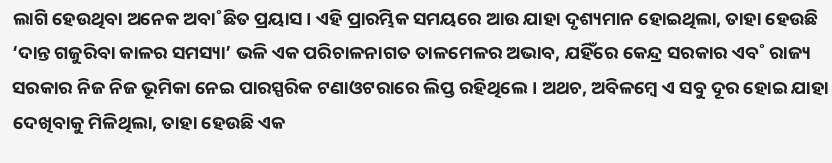ଲାଗି ହେଉଥିବା ଅନେକ ଅବା˚ଛିତ ପ୍ରୟାସ। ଏହି ପ୍ରାରମ୍ଭିକ ସମୟରେ ଆଉ ଯାହା ଦୃଶ୍ୟମାନ ହୋଇଥିଲା, ତାହା ହେଉଛି ‘ଦାନ୍ତ ଗଜୁରିବା କାଳର ସମସ୍ୟା’ ଭଳି ଏକ ପରିଚାଳନାଗତ ତାଳମେଳର ଅଭାବ, ଯହିଁରେ କେନ୍ଦ୍ର ସରକାର ଏବ˚ ରାଜ୍ୟ ସରକାର ନିଜ ନିଜ ଭୂମିକା ନେଇ ପାରସ୍ପରିକ ଟଣାଓଟରାରେ ଲିପ୍ତ ରହିଥିଲେ। ଅଥଚ, ଅବିଳମ୍ବେ ଏ ସବୁ ଦୂର ହୋଇ ଯାହା ଦେଖିବାକୁ ମିଳିଥିଲା, ତାହା ହେଉଛି ଏକ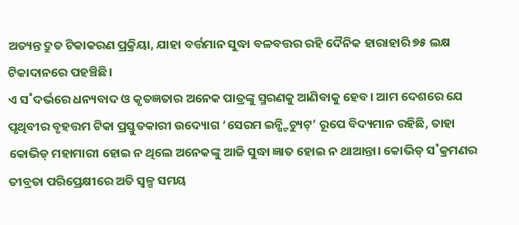ଅତ୍ୟନ୍ତ ଦ୍ରୁତ ଟିକାକରଣ ପ୍ରକ୍ରିୟା, ଯାହା ବର୍ତ୍ତମାନ ସୁଦ୍ଧା ବଳବତ୍ତର ରହି ଦୈନିକ ହାରାହାରି ୭୫ ଲକ୍ଷ ଟିକାଦାନରେ ପହଞ୍ଚିଛି।
ଏ ସ˚ଦର୍ଭରେ ଧନ୍ୟବାଦ ଓ କୃତଜ୍ଞତାର ଅନେକ ପାତ୍ରଙ୍କୁ ସ୍ମରଣକୁ ଆଣିବାକୁ ହେବ। ଆମ ଦେଶରେ ଯେ ପୃଥିବୀର ବୃହତ୍ତମ ଟିକା ପ୍ରସ୍ତୁତକାରୀ ଉଦ୍ୟୋଗ ‘ସେରମ ଇନ୍ଷ୍ଟିଚ୍ୟୁଟ୍’ ରୂପେ ବିଦ୍ୟମାନ ରହିଛି, ତାହା କୋଭିଡ୍ ମହାମାରୀ ହୋଇ ନ ଥିଲେ ଅନେକଙ୍କୁ ଆଜି ସୁଦ୍ଧା ଜ୍ଞାତ ହୋଇ ନ ଥାଆନ୍ତା। କୋଭିଡ୍ ସ˚କ୍ରମଣର ତୀବ୍ରତା ପରିପ୍ରେକ୍ଷୀରେ ଅତି ସ୍ବଳ୍ପ ସମୟ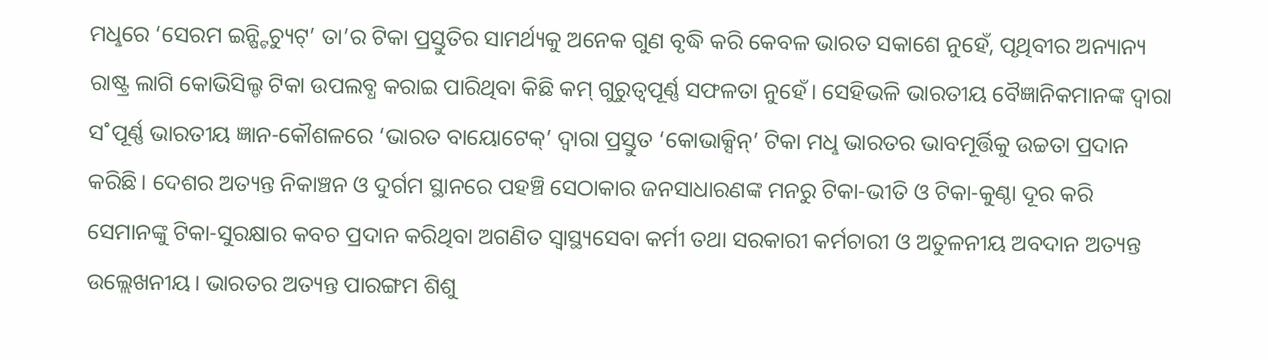ମଧୢରେ ‘ସେରମ ଇନ୍ଷ୍ଟିଚ୍ୟୁଟ୍’ ତା’ର ଟିକା ପ୍ରସ୍ତୁତିର ସାମର୍ଥ୍ୟକୁ ଅନେକ ଗୁଣ ବୃଦ୍ଧି କରି କେବଳ ଭାରତ ସକାଶେ ନୁହେଁ, ପୃଥିବୀର ଅନ୍ୟାନ୍ୟ ରାଷ୍ଟ୍ର ଲାଗି କୋଭିସିଲ୍ଡ ଟିକା ଉପଲବ୍ଧ କରାଇ ପାରିଥିବା କିଛି କମ୍ ଗୁରୁତ୍ବପୂର୍ଣ୍ଣ ସଫଳତା ନୁହେଁ। ସେହିଭଳି ଭାରତୀୟ ବୈଜ୍ଞାନିକମାନଙ୍କ ଦ୍ବାରା ସ˚ପୂର୍ଣ୍ଣ ଭାରତୀୟ ଜ୍ଞାନ-କୌଶଳରେ ‘ଭାରତ ବାୟୋଟେକ୍’ ଦ୍ବାରା ପ୍ରସ୍ତୁତ ‘କୋଭାକ୍ସିନ୍’ ଟିକା ମଧୢ ଭାରତର ଭାବମୂର୍ତ୍ତିକୁ ଉଚ୍ଚତା ପ୍ରଦାନ କରିଛି। ଦେଶର ଅତ୍ୟନ୍ତ ନିକାଞ୍ଚନ ଓ ଦୁର୍ଗମ ସ୍ଥାନରେ ପହଞ୍ଚି ସେଠାକାର ଜନସାଧାରଣଙ୍କ ମନରୁ ଟିକା-ଭୀତି ଓ ଟିକା-କୁଣ୍ଠା ଦୂର କରି ସେମାନଙ୍କୁ ଟିକା-ସୁରକ୍ଷାର କବଚ ପ୍ରଦାନ କରିଥିବା ଅଗଣିତ ସ୍ବାସ୍ଥ୍ୟସେବା କର୍ମୀ ତଥା ସରକାରୀ କର୍ମଚାରୀ ଓ ଅତୁଳନୀୟ ଅବଦାନ ଅତ୍ୟନ୍ତ ଉଲ୍ଲେଖନୀୟ। ଭାରତର ଅତ୍ୟନ୍ତ ପାରଙ୍ଗମ ଶିଶୁ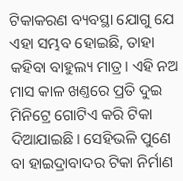ଟିକାକରଣ ବ୍ୟବସ୍ଥା ଯୋଗୁ ଯେ ଏହା ସମ୍ଭବ ହୋଇଛି, ତାହା କହିବା ବାହୁଲ୍ୟ ମାତ୍ର। ଏହି ନଅ ମାସ କାଳ ଖଣ୍ତରେ ପ୍ରତି ଦୁଇ ମିନିଟ୍ରେ ଗୋଟିଏ କରି ଟିକା ଦିଆଯାଇଛି। ସେହିଭଳି ପୁଣେ ବା ହାଇଦ୍ରାବାଦର ଟିକା ନିର୍ମାଣ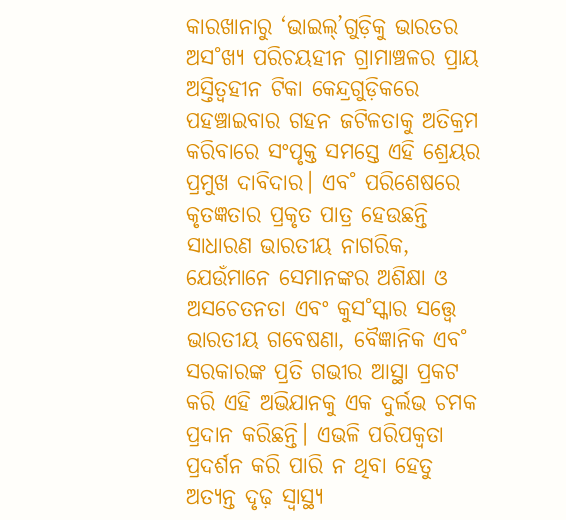କାରଖାନାରୁ ‘ଭାଇଲ୍’ଗୁଡ଼ିକୁ ଭାରତର ଅସ˚ଖ୍ୟ ପରିଚୟହୀନ ଗ୍ରାମାଞ୍ଚଳର ପ୍ରାୟ ଅସ୍ତିତ୍ବହୀନ ଟିକା କେନ୍ଦ୍ରଗୁଡ଼ିକରେ ପହଞ୍ଚାଇବାର ଗହନ ଜଟିଳତାକୁ ଅତିକ୍ରମ କରିବାରେ ସଂପୃକ୍ତ ସମସ୍ତେ ଏହି ଶ୍ରେୟର ପ୍ରମୁଖ ଦାବିଦାର। ଏବ˚ ପରିଶେଷରେ କୃତଜ୍ଞତାର ପ୍ରକୃତ ପାତ୍ର ହେଉଛନ୍ତି ସାଧାରଣ ଭାରତୀୟ ନାଗରିକ, ଯେଉଁମାନେ ସେମାନଙ୍କର ଅଶିକ୍ଷା ଓ ଅସଚେତନତା ଏବଂ କୁସ˚ସ୍କାର ସତ୍ତ୍ବେ ଭାରତୀୟ ଗବେଷଣା, ବୈଜ୍ଞାନିକ ଏବ˚ ସରକାରଙ୍କ ପ୍ରତି ଗଭୀର ଆସ୍ଥା ପ୍ରକଟ କରି ଏହି ଅଭିଯାନକୁ ଏକ ଦୁର୍ଲଭ ଚମକ ପ୍ରଦାନ କରିଛନ୍ତି। ଏଭଳି ପରିପକ୍ବତା ପ୍ରଦର୍ଶନ କରି ପାରି ନ ଥିବା ହେତୁ ଅତ୍ୟନ୍ତ ଦୃଢ଼ ସ୍ବାସ୍ଥ୍ୟ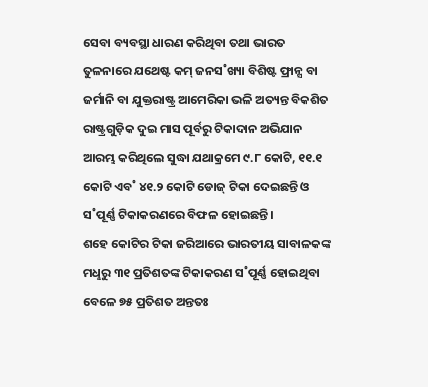ସେବା ବ୍ୟବସ୍ଥା ଧାରଣ କରିଥିବା ତଥା ଭାରତ ତୁଳନାରେ ଯଥେଷ୍ଟ କମ୍ ଜନସ˚ଖ୍ୟା ବିଶିଷ୍ଟ ଫ୍ରାନ୍ସ ବା ଜର୍ମାନି ବା ଯୁକ୍ତରାଷ୍ଟ୍ର ଆମେରିକା ଭଳି ଅତ୍ୟନ୍ତ ବିକଶିତ ରାଷ୍ଟ୍ରଗୁଡ଼ିକ ଦୁଇ ମାସ ପୂର୍ବରୁ ଟିକାଦାନ ଅଭିଯାନ ଆରମ୍ଭ କରିଥିଲେ ସୁଦ୍ଧା ଯଥାକ୍ରମେ ୯.୮ କୋଟି, ୧୧.୧ କୋଟି ଏବ˚ ୪୧.୨ କୋଟି ଡୋଜ୍ ଟିକା ଦେଇଛନ୍ତି ଓ ସ˚ପୂର୍ଣ୍ଣ ଟିକାକରଣରେ ବିଫଳ ହୋଇଛନ୍ତି।
ଶହେ କୋଟିର ଟିକା ଜରିଆରେ ଭାରତୀୟ ସାବାଳକଙ୍କ ମଧୢରୁ ୩୧ ପ୍ରତିଶତଙ୍କ ଟିକାକରଣ ସ˚ପୂର୍ଣ୍ଣ ହୋଇଥିବା ବେଳେ ୭୫ ପ୍ରତିଶତ ଅନ୍ତତଃ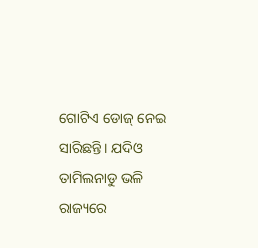ଗୋଟିଏ ଡୋଜ୍ ନେଇ ସାରିଛନ୍ତି। ଯଦିଓ ତାମିଲନାଡୁ ଭଳି ରାଜ୍ୟରେ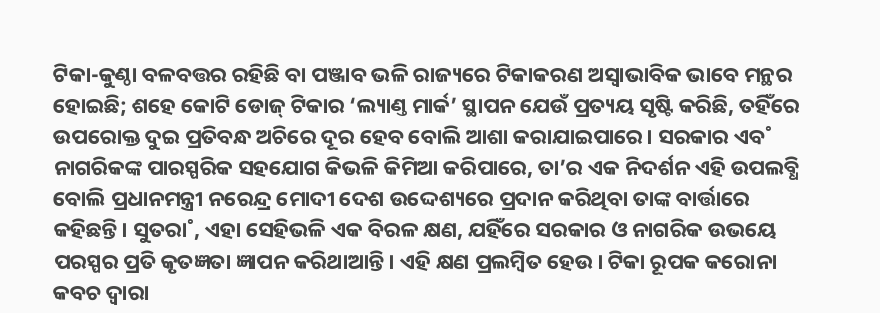ଟିକା-କୁଣ୍ଠା ବଳବତ୍ତର ରହିଛି ବା ପଞ୍ଜାବ ଭଳି ରାଜ୍ୟରେ ଟିକାକରଣ ଅସ୍ବାଭାବିକ ଭାବେ ମନ୍ଥର ହୋଇଛି; ଶହେ କୋଟି ଡୋଜ୍ ଟିକାର ‘ଲ୍ୟାଣ୍ତ ମାର୍କ’ ସ୍ଥାପନ ଯେଉଁ ପ୍ରତ୍ୟୟ ସୃଷ୍ଟି କରିଛି, ତହିଁରେ ଉପରୋକ୍ତ ଦୁଇ ପ୍ରତିବନ୍ଧ ଅଚିରେ ଦୂର ହେବ ବୋଲି ଆଶା କରାଯାଇପାରେ। ସରକାର ଏବ˚ ନାଗରିକଙ୍କ ପାରସ୍ପରିକ ସହଯୋଗ କିଭଳି କିମିଆ କରିପାରେ, ତା’ର ଏକ ନିଦର୍ଶନ ଏହି ଉପଲବ୍ଧି ବୋଲି ପ୍ରଧାନମନ୍ତ୍ରୀ ନରେନ୍ଦ୍ର ମୋଦୀ ଦେଶ ଉଦ୍ଦେଶ୍ୟରେ ପ୍ରଦାନ କରିଥିବା ତାଙ୍କ ବାର୍ତ୍ତାରେ କହିଛନ୍ତି। ସୁତରା˚, ଏହା ସେହିଭଳି ଏକ ବିରଳ କ୍ଷଣ, ଯହିଁରେ ସରକାର ଓ ନାଗରିକ ଉଭୟେ ପରସ୍ପର ପ୍ରତି କୃତଜ୍ଞତା ଜ୍ଞାପନ କରିଥାଆନ୍ତି। ଏହି କ୍ଷଣ ପ୍ରଲମ୍ବିତ ହେଉ। ଟିକା ରୂପକ କରୋନା କବଚ ଦ୍ବାରା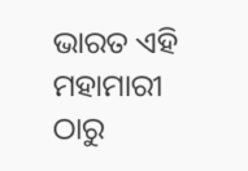ଭାରତ ଏହି ମହାମାରୀ ଠାରୁ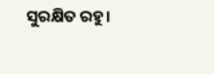ସୁରକ୍ଷିତ ରହୁ।